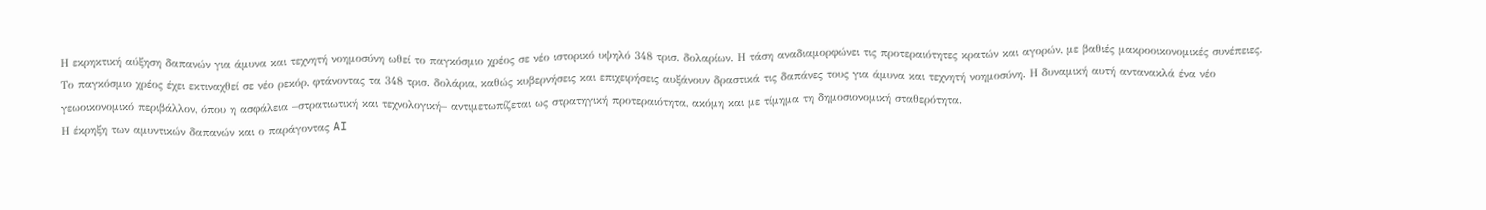Η εκρηκτική αύξηση δαπανών για άμυνα και τεχνητή νοημοσύνη ωθεί το παγκόσμιο χρέος σε νέο ιστορικό υψηλό 348 τρισ. δολαρίων. Η τάση αναδιαμορφώνει τις προτεραιότητες κρατών και αγορών, με βαθιές μακροοικονομικές συνέπειες.
Το παγκόσμιο χρέος έχει εκτιναχθεί σε νέο ρεκόρ, φτάνοντας τα 348 τρισ. δολάρια, καθώς κυβερνήσεις και επιχειρήσεις αυξάνουν δραστικά τις δαπάνες τους για άμυνα και τεχνητή νοημοσύνη. Η δυναμική αυτή αντανακλά ένα νέο γεωοικονομικό περιβάλλον, όπου η ασφάλεια –στρατιωτική και τεχνολογική– αντιμετωπίζεται ως στρατηγική προτεραιότητα, ακόμη και με τίμημα τη δημοσιονομική σταθερότητα.
Η έκρηξη των αμυντικών δαπανών και ο παράγοντας AI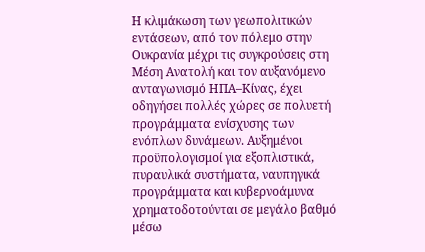Η κλιμάκωση των γεωπολιτικών εντάσεων, από τον πόλεμο στην Ουκρανία μέχρι τις συγκρούσεις στη Μέση Ανατολή και τον αυξανόμενο ανταγωνισμό ΗΠΑ–Κίνας, έχει οδηγήσει πολλές χώρες σε πολυετή προγράμματα ενίσχυσης των ενόπλων δυνάμεων. Αυξημένοι προϋπολογισμοί για εξοπλιστικά, πυραυλικά συστήματα, ναυπηγικά προγράμματα και κυβερνοάμυνα χρηματοδοτούνται σε μεγάλο βαθμό μέσω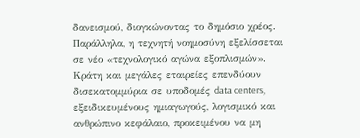δανεισμού, διογκώνοντας το δημόσιο χρέος.
Παράλληλα, η τεχνητή νοημοσύνη εξελίσσεται σε νέο «τεχνολογικό αγώνα εξοπλισμών». Κράτη και μεγάλες εταιρείες επενδύουν δισεκατομμύρια σε υποδομές data centers, εξειδικευμένους ημιαγωγούς, λογισμικό και ανθρώπινο κεφάλαιο, προκειμένου να μη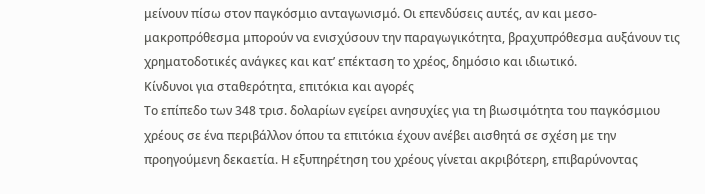μείνουν πίσω στον παγκόσμιο ανταγωνισμό. Οι επενδύσεις αυτές, αν και μεσο-μακροπρόθεσμα μπορούν να ενισχύσουν την παραγωγικότητα, βραχυπρόθεσμα αυξάνουν τις χρηματοδοτικές ανάγκες και κατ’ επέκταση το χρέος, δημόσιο και ιδιωτικό.
Κίνδυνοι για σταθερότητα, επιτόκια και αγορές
Το επίπεδο των 348 τρισ. δολαρίων εγείρει ανησυχίες για τη βιωσιμότητα του παγκόσμιου χρέους σε ένα περιβάλλον όπου τα επιτόκια έχουν ανέβει αισθητά σε σχέση με την προηγούμενη δεκαετία. Η εξυπηρέτηση του χρέους γίνεται ακριβότερη, επιβαρύνοντας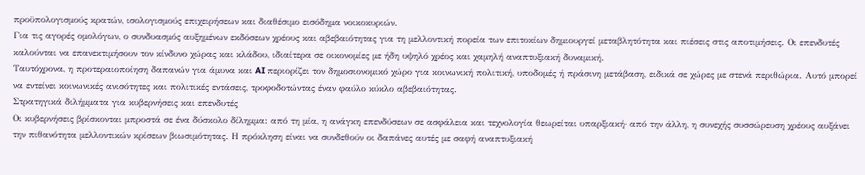προϋπολογισμούς κρατών, ισολογισμούς επιχειρήσεων και διαθέσιμο εισόδημα νοικοκυριών.
Για τις αγορές ομολόγων, ο συνδυασμός αυξημένων εκδόσεων χρέους και αβεβαιότητας για τη μελλοντική πορεία των επιτοκίων δημιουργεί μεταβλητότητα και πιέσεις στις αποτιμήσεις. Οι επενδυτές καλούνται να επανεκτιμήσουν τον κίνδυνο χώρας και κλάδου, ιδιαίτερα σε οικονομίες με ήδη υψηλό χρέος και χαμηλή αναπτυξιακή δυναμική.
Ταυτόχρονα, η προτεραιοποίηση δαπανών για άμυνα και AI περιορίζει τον δημοσιονομικό χώρο για κοινωνική πολιτική, υποδομές ή πράσινη μετάβαση, ειδικά σε χώρες με στενά περιθώρια. Αυτό μπορεί να εντείνει κοινωνικές ανισότητες και πολιτικές εντάσεις, τροφοδοτώντας έναν φαύλο κύκλο αβεβαιότητας.
Στρατηγικά διλήμματα για κυβερνήσεις και επενδυτές
Οι κυβερνήσεις βρίσκονται μπροστά σε ένα δύσκολο δίλημμα: από τη μία, η ανάγκη επενδύσεων σε ασφάλεια και τεχνολογία θεωρείται υπαρξιακή· από την άλλη, η συνεχής συσσώρευση χρέους αυξάνει την πιθανότητα μελλοντικών κρίσεων βιωσιμότητας. Η πρόκληση είναι να συνδεθούν οι δαπάνες αυτές με σαφή αναπτυξιακή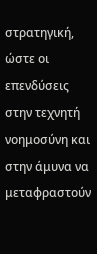στρατηγική, ώστε οι επενδύσεις στην τεχνητή νοημοσύνη και στην άμυνα να μεταφραστούν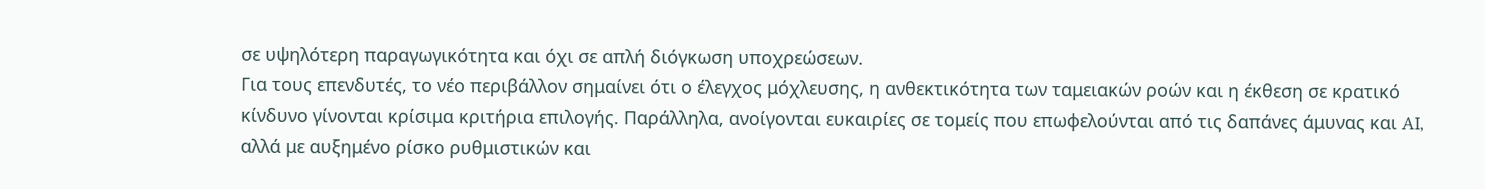σε υψηλότερη παραγωγικότητα και όχι σε απλή διόγκωση υποχρεώσεων.
Για τους επενδυτές, το νέο περιβάλλον σημαίνει ότι ο έλεγχος μόχλευσης, η ανθεκτικότητα των ταμειακών ροών και η έκθεση σε κρατικό κίνδυνο γίνονται κρίσιμα κριτήρια επιλογής. Παράλληλα, ανοίγονται ευκαιρίες σε τομείς που επωφελούνται από τις δαπάνες άμυνας και AI, αλλά με αυξημένο ρίσκο ρυθμιστικών και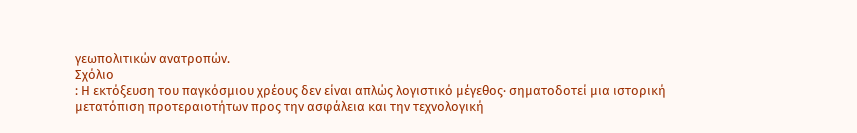γεωπολιτικών ανατροπών.
Σχόλιο
: Η εκτόξευση του παγκόσμιου χρέους δεν είναι απλώς λογιστικό μέγεθος· σηματοδοτεί μια ιστορική μετατόπιση προτεραιοτήτων προς την ασφάλεια και την τεχνολογική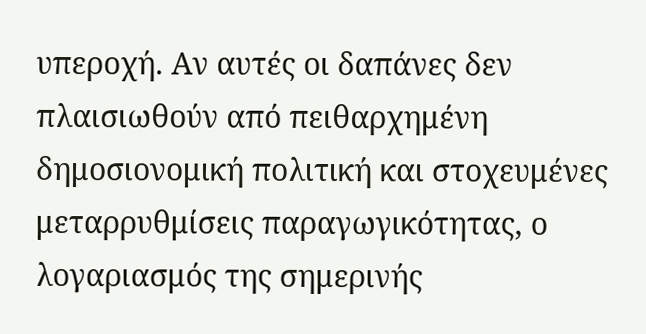υπεροχή. Αν αυτές οι δαπάνες δεν πλαισιωθούν από πειθαρχημένη δημοσιονομική πολιτική και στοχευμένες μεταρρυθμίσεις παραγωγικότητας, ο λογαριασμός της σημερινής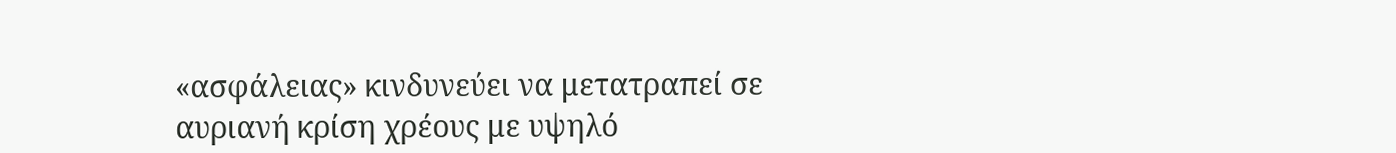«ασφάλειας» κινδυνεύει να μετατραπεί σε αυριανή κρίση χρέους με υψηλό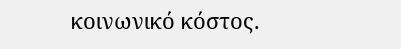κοινωνικό κόστος.